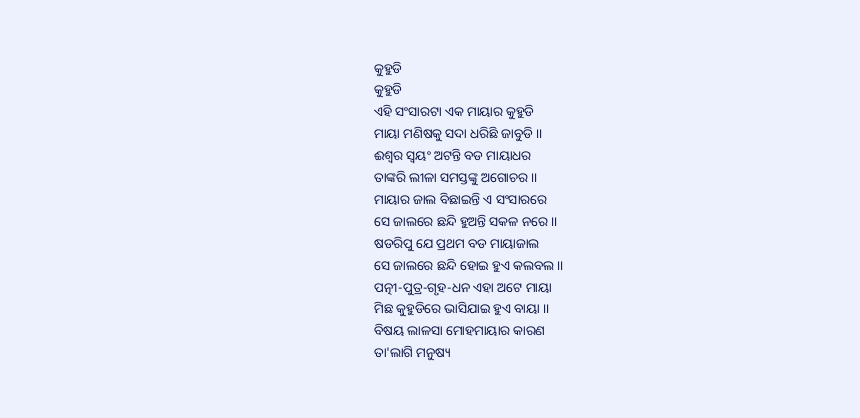କୁହୁଡି
କୁହୁଡି
ଏହି ସଂସାରଟା ଏକ ମାୟାର କୁହୁଡି
ମାୟା ମଣିଷକୁ ସଦା ଧରିଛି ଜାବୁଡି ।।
ଈଶ୍ୱର ସ୍ୱୟଂ ଅଟନ୍ତି ବଡ ମାୟାଧର
ତାଙ୍କରି ଲୀଳା ସମସ୍ତଙ୍କୁ ଅଗୋଚର ।।
ମାୟାର ଜାଲ ବିଛାଇନ୍ତି ଏ ସଂସାରରେ
ସେ ଜାଲରେ ଛନ୍ଦି ହୁଅନ୍ତି ସକଳ ନରେ ।।
ଷଡରିପୁ ଯେ ପ୍ରଥମ ବଡ ମାୟାଜାଲ
ସେ ଜାଲରେ ଛନ୍ଦି ହୋଇ ହୁଏ କଲବଲ ।।
ପତ୍ନୀ-ପୁତ୍ର-ଗୃହ-ଧନ ଏହା ଅଟେ ମାୟା
ମିଛ କୁହୁଡିରେ ଭାସିଯାଇ ହୁଏ ବାୟା ।।
ବିଷୟ ଲାଳସା ମୋହମାୟାର କାରଣ
ତା'ଲାଗି ମନୁଷ୍ୟ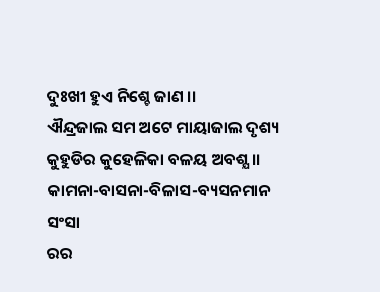ଦୁଃଖୀ ହୁଏ ନିଶ୍ଚେ ଜାଣ ।।
ଐନ୍ଦ୍ରଜାଲ ସମ ଅଟେ ମାୟାଜାଲ ଦୃଶ୍ୟ
କୁହୁଡିର କୁହେଳିକା ବଳୟ ଅବଶ୍ଯ ।।
କାମନା-ବାସନା-ବିଳାସ-ବ୍ୟସନମାନ
ସଂସା
ରର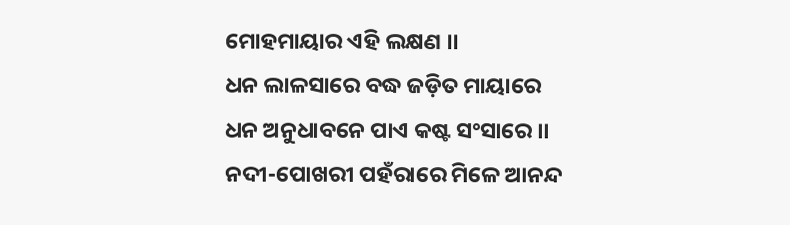ମୋହମାୟାର ଏହି ଲକ୍ଷଣ ।।
ଧନ ଲାଳସାରେ ବଦ୍ଧ ଜଡ଼ିତ ମାୟାରେ
ଧନ ଅନୁଧାବନେ ପାଏ କଷ୍ଟ ସଂସାରେ ।।
ନଦୀ-ପୋଖରୀ ପହଁରାରେ ମିଳେ ଆନନ୍ଦ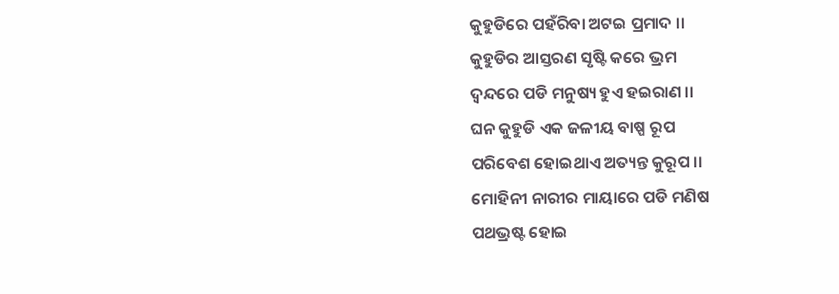କୁହୁଡିରେ ପହଁରିବା ଅଟଇ ପ୍ରମାଦ ।।
କୁହୁଡିର ଆସ୍ତରଣ ସୃଷ୍ଟି କରେ ଭ୍ରମ
ଦ୍ବନ୍ଦରେ ପଡି ମନୁଷ୍ୟ ହୁଏ ହଇରାଣ ।।
ଘନ କୁହୁଡି ଏକ ଜଳୀୟ ବାଷ୍ପ ରୂପ
ପରିବେଶ ହୋଇଥାଏ ଅତ୍ୟନ୍ତ କୁରୂପ ।।
ମୋହିନୀ ନାରୀର ମାୟାରେ ପଡି ମଣିଷ
ପଥଭ୍ରଷ୍ଟ ହୋଇ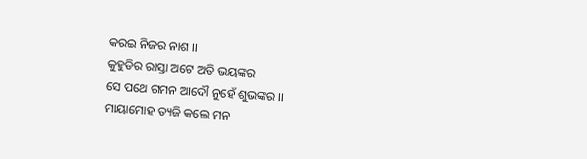କରଇ ନିଜର ନାଶ ।।
କୁହୁଡିର ରାସ୍ତା ଅଟେ ଅତି ଭୟଙ୍କର
ସେ ପଥେ ଗମନ ଆଦୌ ନୁହେଁ ଶୁଭଙ୍କର ।।
ମାୟାମୋହ ତ୍ୟଜି କଲେ ମନ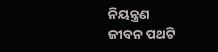ନିୟନ୍ତ୍ରଣ
ଜୀବନ ପଥଟି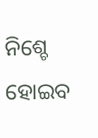ନିଶ୍ଚେ ହୋଇବ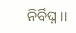ନିର୍ବିଘ୍ନ ।।